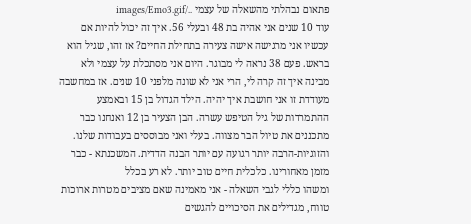פתאום נבהלתי מהשאלה של עצמי ../images/Emo3.gif
עוד 10 שנים אני אהיה בת 48 ובעלי 56. איך זה יכול להיות אם עכשיו אני מרגישה אישה צעירה בתחילת החיים? אז זהו, שגיל הוא בראש. פעם 38 נראה לי מבוגר. היום אני מסתכלת על עצמי ולא מבינה איך זה קרה לי, הרי אני לא שונה מלפני 10 שנים. אז במחשבה מעודדת זו אני חושבת איך יהיה. הילד הגדול בן 15 ובאמצע ההתמרדות של גיל הטיפש עשרה. הבן הצעיר בן 12 ואנחנו כבר מתכננים את טיול הבר מצווה. בעלי ואני מבוססים בעבודות שלנו. והזוגיות-הרבה יותר רגועה עם יותר הבנה הדדית. המשכנתא - כבר מזמן מאחורינו. כלכלית חיים טוב יותר. לא רע בכלל
ומשהו כללי לגבי השאלה - אני מאמינה שאם מציבים מטרות ארוכות טווח, מגדילים את הסיכויים להגשים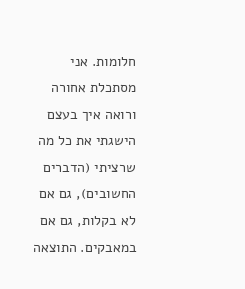חלומות. אני מסתכלת אחורה ורואה איך בעצם הישגתי את כל מה שרציתי (הדברים החשובים), גם אם לא בקלות, גם אם במאבקים. התוצאה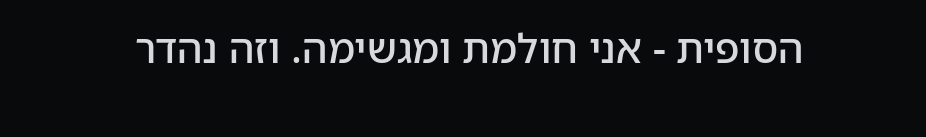הסופית - אני חולמת ומגשימה. וזה נהדר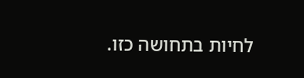לחיות בתחושה כזו.